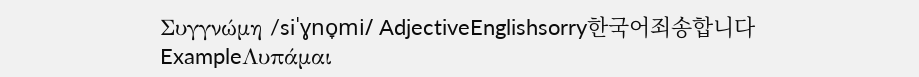Συγγνώμη /siˈɣno̞mi/ AdjectiveEnglishsorry한국어죄송합니다ExampleΛυπάμαι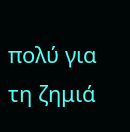πολύ για τη ζημιά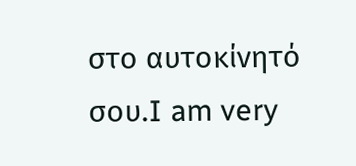στο αυτοκίνητό σου.I am very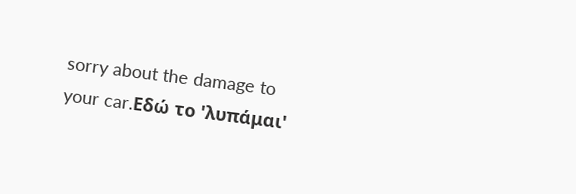sorry about the damage to your car.Εδώ το 'λυπάμαι'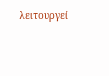λειτουργεί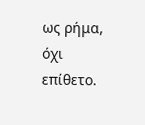ως ρήμα, όχι επίθετο.